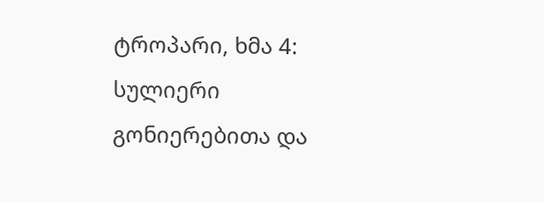ტროპარი, ხმა 4: სულიერი გონიერებითა და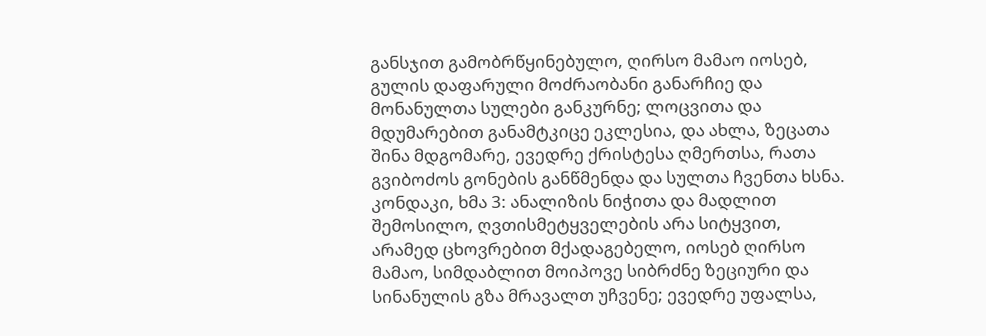განსჯით გამობრწყინებულო, ღირსო მამაო იოსებ, გულის დაფარული მოძრაობანი განარჩიე და მონანულთა სულები განკურნე; ლოცვითა და მდუმარებით განამტკიცე ეკლესია, და ახლა, ზეცათა შინა მდგომარე, ევედრე ქრისტესა ღმერთსა, რათა გვიბოძოს გონების განწმენდა და სულთა ჩვენთა ხსნა.
კონდაკი, ხმა 3: ანალიზის ნიჭითა და მადლით შემოსილო, ღვთისმეტყველების არა სიტყვით, არამედ ცხოვრებით მქადაგებელო, იოსებ ღირსო მამაო, სიმდაბლით მოიპოვე სიბრძნე ზეციური და სინანულის გზა მრავალთ უჩვენე; ევედრე უფალსა,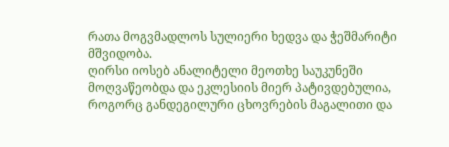რათა მოგვმადლოს სულიერი ხედვა და ჭეშმარიტი მშვიდობა.
ღირსი იოსებ ანალიტელი მეოთხე საუკუნეში მოღვაწეობდა და ეკლესიის მიერ პატივდებულია, როგორც განდეგილური ცხოვრების მაგალითი და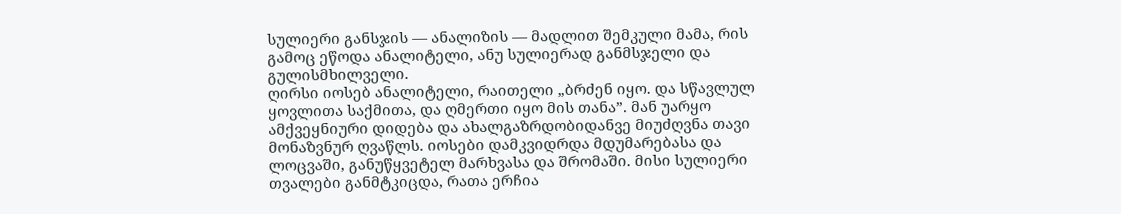სულიერი განსჯის — ანალიზის — მადლით შემკული მამა, რის გამოც ეწოდა ანალიტელი, ანუ სულიერად განმსჯელი და გულისმხილველი.
ღირსი იოსებ ანალიტელი, რაითელი „ბრძენ იყო. და სწავლულ ყოვლითა საქმითა, და ღმერთი იყო მის თანა”. მან უარყო ამქვეყნიური დიდება და ახალგაზრდობიდანვე მიუძღვნა თავი მონაზვნურ ღვაწლს. იოსები დამკვიდრდა მდუმარებასა და ლოცვაში, განუწყვეტელ მარხვასა და შრომაში. მისი სულიერი თვალები განმტკიცდა, რათა ერჩია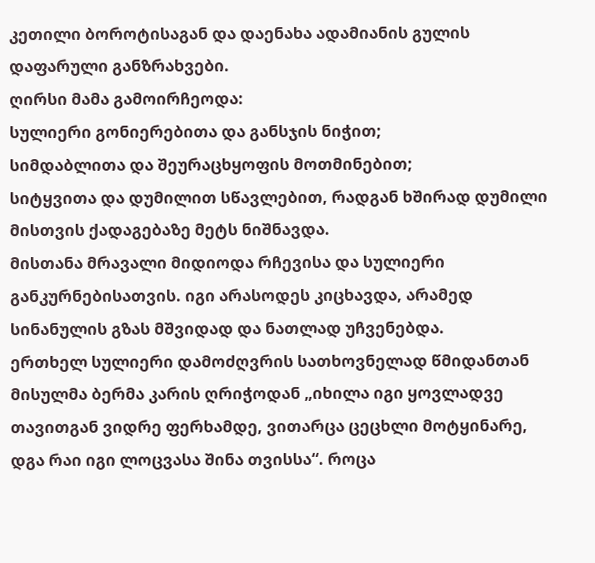კეთილი ბოროტისაგან და დაენახა ადამიანის გულის დაფარული განზრახვები.
ღირსი მამა გამოირჩეოდა:
სულიერი გონიერებითა და განსჯის ნიჭით;
სიმდაბლითა და შეურაცხყოფის მოთმინებით;
სიტყვითა და დუმილით სწავლებით, რადგან ხშირად დუმილი მისთვის ქადაგებაზე მეტს ნიშნავდა.
მისთანა მრავალი მიდიოდა რჩევისა და სულიერი განკურნებისათვის. იგი არასოდეს კიცხავდა, არამედ სინანულის გზას მშვიდად და ნათლად უჩვენებდა.
ერთხელ სულიერი დამოძღვრის სათხოვნელად წმიდანთან მისულმა ბერმა კარის ღრიჭოდან „იხილა იგი ყოვლადვე თავითგან ვიდრე ფერხამდე, ვითარცა ცეცხლი მოტყინარე, დგა რაი იგი ლოცვასა შინა თვისსა“. როცა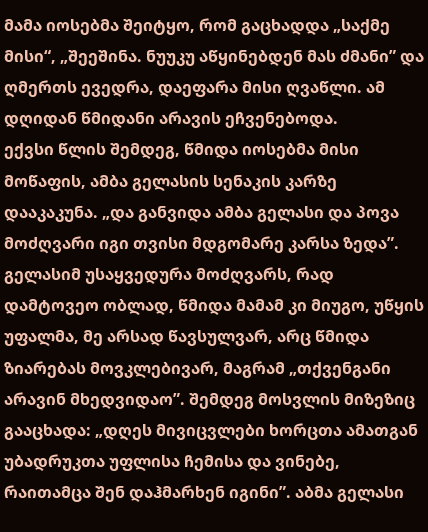მამა იოსებმა შეიტყო, რომ გაცხადდა „საქმე მისი“, „შეეშინა. ნუუკუ აწყინებდენ მას ძმანი” და ღმერთს ევედრა, დაეფარა მისი ღვაწლი. ამ დღიდან წმიდანი არავის ეჩვენებოდა.
ექვსი წლის შემდეგ, წმიდა იოსებმა მისი მოწაფის, ამბა გელასის სენაკის კარზე დააკაკუნა. „და განვიდა ამბა გელასი და პოვა მოძღვარი იგი თვისი მდგომარე კარსა ზედა”. გელასიმ უსაყვედურა მოძღვარს, რად დამტოვეო ობლად, წმიდა მამამ კი მიუგო, უწყის უფალმა, მე არსად წავსულვარ, არც წმიდა ზიარებას მოვკლებივარ, მაგრამ „თქვენგანი არავინ მხედვიდაო”. შემდეგ მოსვლის მიზეზიც გააცხადა: „დღეს მივიცვლები ხორცთა ამათგან უბადრუკთა უფლისა ჩემისა და ვინებე, რაითამცა შენ დაჰმარხენ იგინი”. აბმა გელასი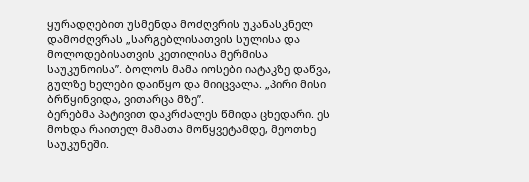ყურადღებით უსმენდა მოძღვრის უკანასკნელ დამოძღვრას „სარგებლისათვის სულისა და მოლოდებისათვის კეთილისა მერმისა საუკუნოისა”. ბოლოს მამა იოსები იატაკზე დაწვა, გულზე ხელები დაიწყო და მიიცვალა. „პირი მისი ბრწყინვიდა, ვითარცა მზე”.
ბერებმა პატივით დაკრძალეს წმიდა ცხედარი. ეს მოხდა რაითელ მამათა მოწყვეტამდე, მეოთხე საუკუნეში.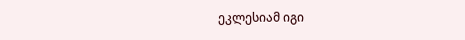ეკლესიამ იგი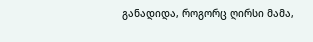განადიდა, როგორც ღირსი მამა,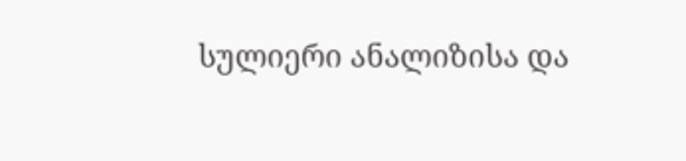სულიერი ანალიზისა და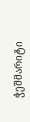ჭეშმარიტი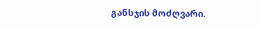განსჯის მოძღვარი.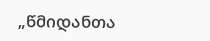„წმიდანთა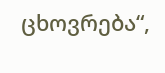ცხოვრება“,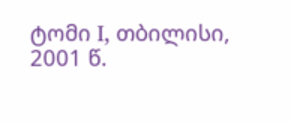ტომი I, თბილისი, 2001 წ.